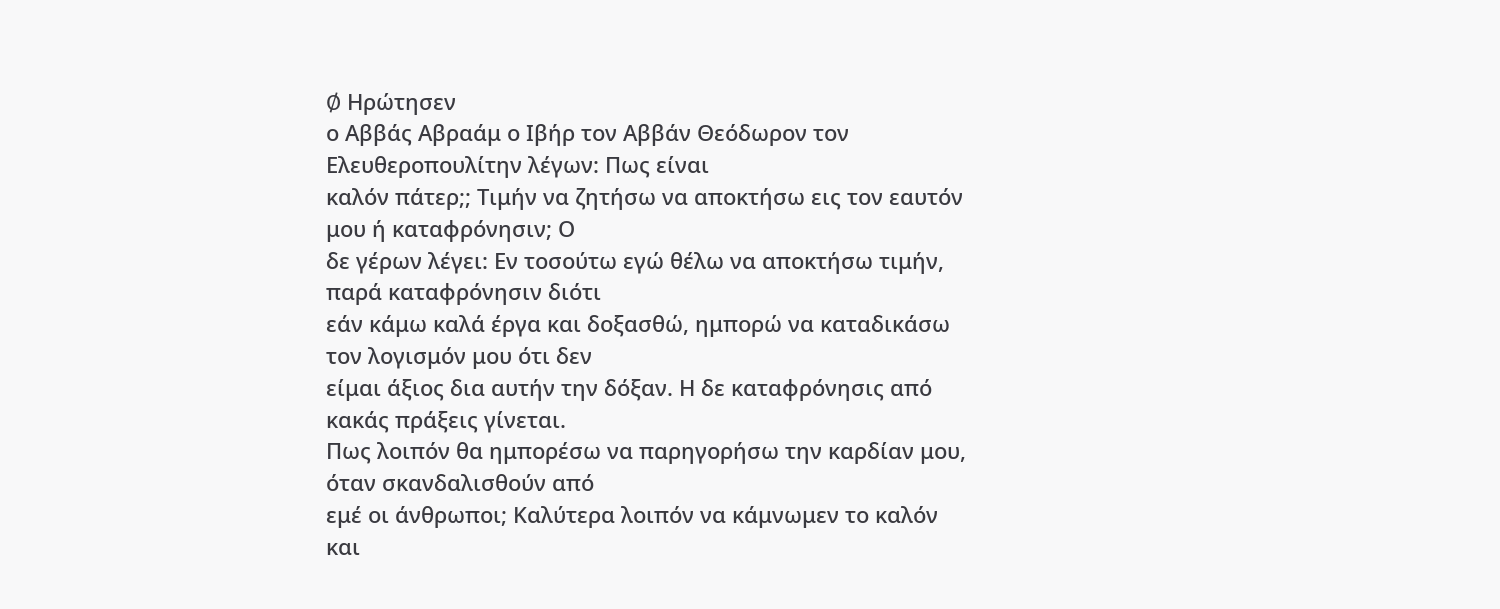Ø Ηρώτησεν
ο Αββάς Αβραάμ ο Ιβήρ τον Αββάν Θεόδωρον τον Ελευθεροπουλίτην λέγων: Πως είναι
καλόν πάτερ;; Τιμήν να ζητήσω να αποκτήσω εις τον εαυτόν μου ή καταφρόνησιν; Ο
δε γέρων λέγει: Εν τοσούτω εγώ θέλω να αποκτήσω τιμήν, παρά καταφρόνησιν διότι
εάν κάμω καλά έργα και δοξασθώ, ημπορώ να καταδικάσω τον λογισμόν μου ότι δεν
είμαι άξιος δια αυτήν την δόξαν. Η δε καταφρόνησις από κακάς πράξεις γίνεται.
Πως λοιπόν θα ημπορέσω να παρηγορήσω την καρδίαν μου, όταν σκανδαλισθούν από
εμέ οι άνθρωποι; Καλύτερα λοιπόν να κάμνωμεν το καλόν και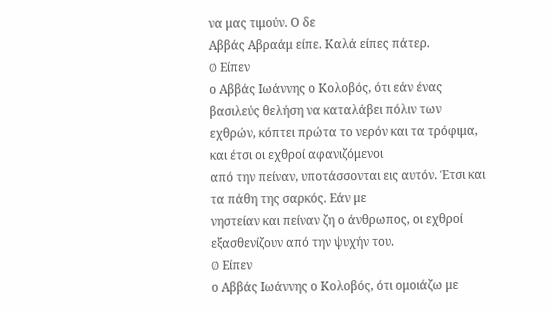να μας τιμούν. Ο δε
Αββάς Αβραάμ είπε. Καλά είπες πάτερ.
Ø Είπεν
ο Αββάς Ιωάννης ο Κολοβός, ότι εάν ένας βασιλεύς θελήση να καταλάβει πόλιν των
εχθρών, κόπτει πρώτα το νερόν και τα τρόφιμα, και έτσι οι εχθροί αφανιζόμενοι
από την πείναν, υποτάσσονται εις αυτόν. Έτσι και τα πάθη της σαρκός. Εάν με
νηστείαν και πείναν ζη ο άνθρωπος, οι εχθροί εξασθενίζουν από την ψυχήν του.
Ø Είπεν
ο Αββάς Ιωάννης ο Κολοβός, ότι ομοιάζω με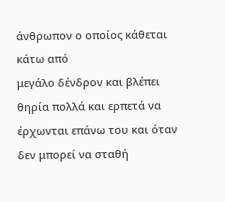άνθρωπον ο οποίος κάθεται κάτω από
μεγάλο δένδρον και βλέπει θηρία πολλά και ερπετά να έρχωνται επάνω του και όταν
δεν μπορεί να σταθή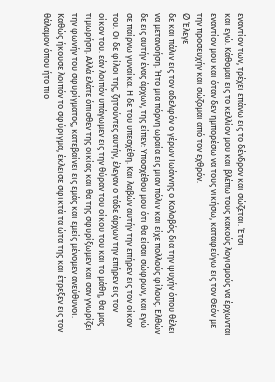εναντίον των, τρέχει επάνω εις το δένδρον και σώζεται. Έτσι
και εγώ. Κάθομαι εις το κελλίον μου και βλέπω τους κακούς λογισμούς να έρχωνται
εναντίον μου και όταν δεν ημπορέσω να τους νικήσω, καταφεύγω εις τον Θεόν με
την προσευχήν και σώζομαι από τον εχθρόν.
Ø Έλεγε
δε και πάλιν εις τον αδελφόν ο γέρων Ιωάννης ο Κολοβός δια την ψυχήν όπου θέλει
να μετανοήση. Ήτο μια πόρνη ωραία εις μιαν πόλιν και είχε πολλούς φίλους. Ελθών
δε εις αυτήν ένας άρχων, της είπεν: Υποσχέθου μου ότι θα είσαι σώφρων, και εγώ
σε παίρνω γυναίκα. Η δε του υπεσχέθη. Και λαβών αυτήν την επήρεν εις τον οίκον
του. Οι δε φίλοι της, ζητούντες αυτήν, έλεγαν ο τάδε άρχων την επήρεν εις τον
οίκον του. εάν λοιπόν υπάγωμεν εις την θύραν του οίκου του και το μάθη, θα μας
τιμωρήση. Αλλά ελάτε όπισθεν της οικίας και θα της σφυρίξωμεν και σαν γνωρίζει
την φωνήν του σφυρίγματος, κατεβαίνει εις εμάς και εμείς μένομεν ανεύθυνοι.
Καθώς ήκουσε λοιπόν το σφύριγμα, έκλεισε σφικτά τα ώτα της και έτρεξεν εις τον
θάλαμον όπου ήτο πιο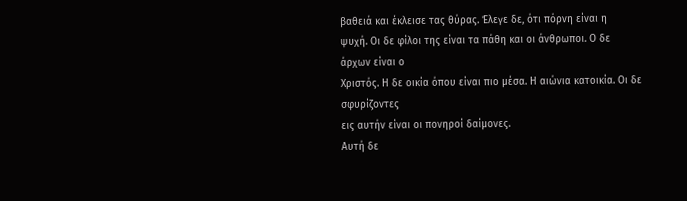βαθειά και έκλεισε τας θύρας. Έλεγε δε, ότι πόρνη είναι η
ψυχή. Οι δε φίλοι της είναι τα πάθη και οι άνθρωποι. Ο δε άρχων είναι ο
Χριστός. Η δε οικία όπου είναι πιο μέσα. Η αιώνια κατοικία. Οι δε σφυρίζοντες
εις αυτήν είναι οι πονηροί δαίμονες.
Αυτή δε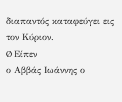διαπαντός καταφεύγει εις τον Κύριον.
Ø Είπεν
ο Αββάς Ιωάννης ο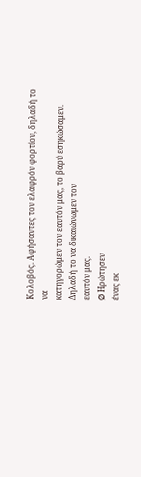Κολοβός. Αφήσαντες τον ελαφρόν φορτίον, δηλαδή το να
κατηγορώμεν τον εαυτόν μας, το βαρύ εσηκώσαμεν. Δηλαδή το να δικαιώνωμεν τον
εαυτόν μας.
Ø Ηρώτησεν
ένας εκ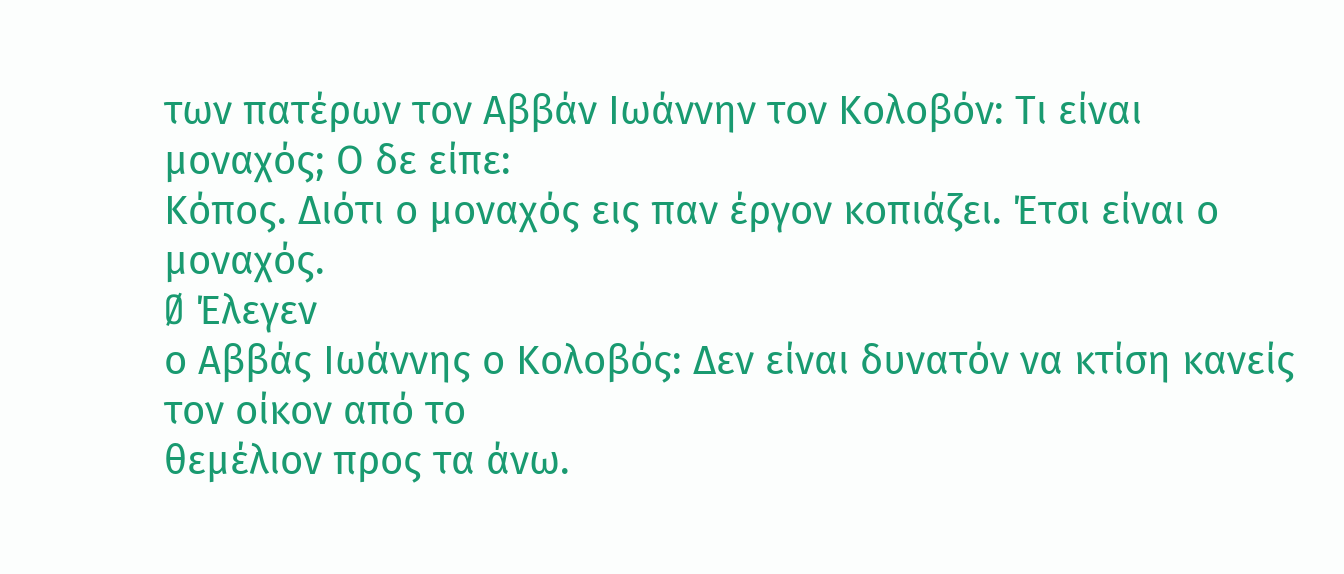των πατέρων τον Αββάν Ιωάννην τον Κολοβόν: Τι είναι μοναχός; Ο δε είπε:
Κόπος. Διότι ο μοναχός εις παν έργον κοπιάζει. Έτσι είναι ο μοναχός.
Ø Έλεγεν
ο Αββάς Ιωάννης ο Κολοβός: Δεν είναι δυνατόν να κτίση κανείς τον οίκον από το
θεμέλιον προς τα άνω.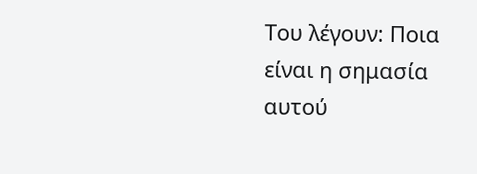Του λέγουν: Ποια είναι η σημασία αυτού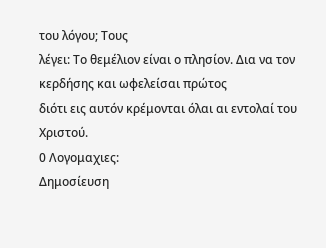του λόγου; Τους
λέγει: Το θεμέλιον είναι ο πλησίον. Δια να τον κερδήσης και ωφελείσαι πρώτος
διότι εις αυτόν κρέμονται όλαι αι εντολαί του Χριστού.
0 Λογομαχιες:
Δημοσίευση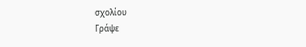σχολίου
Γράψε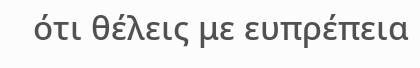ότι θέλεις με ευπρέπεια